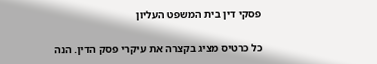פסקי דין בית המשפט העליון

כל כרטיס מציג בקצרה את עיקרי פסק הדין. הנה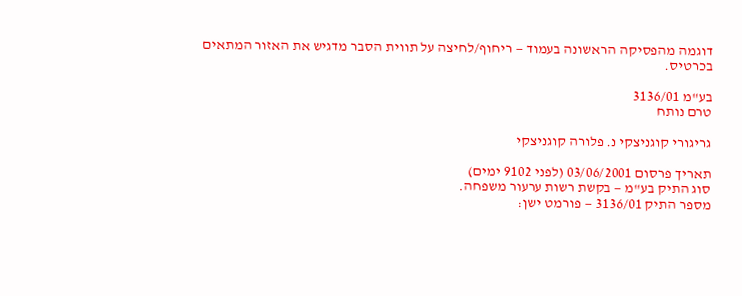דוגמה מהפסיקה הראשונה בעמוד — ריחוף/לחיצה על תווית הסבר מדגיש את האזור המתאים בכרטיס.

בע"מ 3136/01
טרם נותח

גריגורי קוגניצקי נ. פלורה קוגניצקי

תאריך פרסום 03/06/2001 (לפני 9102 ימים)
סוג התיק בע"מ — בקשת רשות ערעור משפחה.
מספר התיק 3136/01 — פורמט ישן: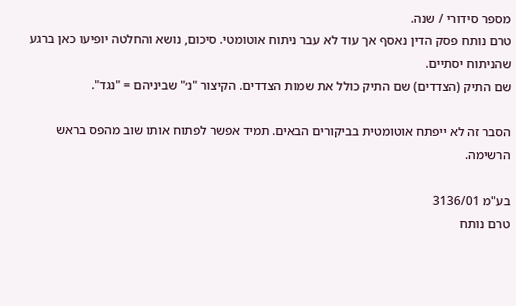מספר סידורי / שנה.
טרם נותח פסק הדין נאסף אך עוד לא עבר ניתוח אוטומטי. סיכום, נושא והחלטה יופיעו כאן ברגע שהניתוח יסתיים.
שם התיק (הצדדים) שם התיק כולל את שמות הצדדים. הקיצור "נ׳" שביניהם = "נגד".

הסבר זה לא ייפתח אוטומטית בביקורים הבאים. תמיד אפשר לפתוח אותו שוב מהפס בראש הרשימה.

בע"מ 3136/01
טרם נותח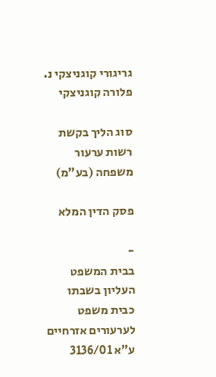גריגורי קוגניצקי נ. פלורה קוגניצקי

סוג הליך בקשת רשות ערעור משפחה (בע"מ)

פסק הדין המלא

-
בבית המשפט העליון בשבתו כבית משפט לערעורים אזרחיים ע"א 3136/01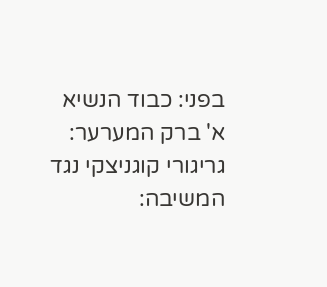בפני: כבוד הנשיא א' ברק המערער: גריגורי קוגניצקי נגד המשיבה: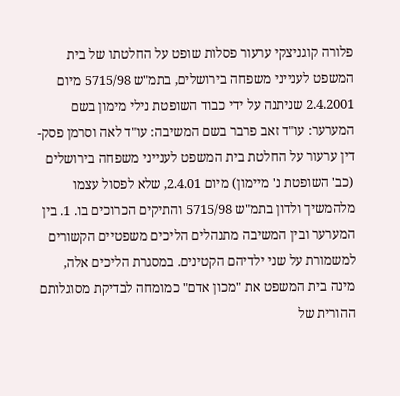פלורה קוגניצקי ערעור פסלות שופט על החלטתו של בית המשפט לענייני משפחה בירושלים, בתמ"ש 5715/98 מיום 2.4.2001 שניתנה על ידי כבוד השופטת נילי מימון בשם המערער: עו"ד זאב פרבר בשם המשיבה: עו"ד לאה וסרמן פסק-דין ערעור על החלטת בית המשפט לענייני משפחה בירושלים (כב' השופטת נ' מיימון) מיום 2.4.01, שלא לפסול עצמו מלהמשיך ולדון בתמ"ש 5715/98 והתיקים הכרוכים בו. 1. בין המערער ובין המשיבה מתנהלים הליכים משפטיים הקשורים למשמורת על שני ילדיהם הקטינים. במסגרת הליכים אלה, מינה בית המשפט את "מכון אדם" כמומחה לבדיקת מסוגלותם ההורית של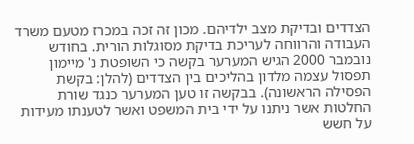הצדדים ובדיקת מצב ילדיהם. מכון זה זכה במכרז מטעם משרד העבודה והרווחה לעריכת בדיקת מסוגלות הורית. בחודש נובמבר 2000 הגיש המערער בקשה כי השופטת נ' מיימון תפסול עצמה מלדון בהליכים בין הצדדים (להלן: בקשת הפסילה הראשונה). בבקשה זו טען המערער כנגד שורת החלטות אשר ניתנו על ידי בית המשפט ואשר לטענתו מעידות על חשש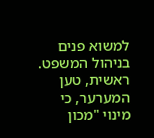למשוא פנים בניהול המשפט. ראשית, טען המערער, כי מינוי "מכון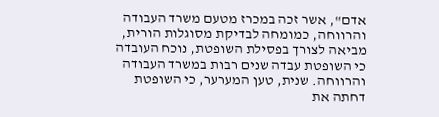אדם", אשר זכה במכרז מטעם משרד העבודה והרווחה, כמומחה לבדיקת מסוגלות הורית, מביאה לצורך בפסילת השופטת, נוכח העובדה כי השופטת עבדה שנים רבות במשרד העבודה והרווחה. שנית, טען המערער, כי השופטת דחתה את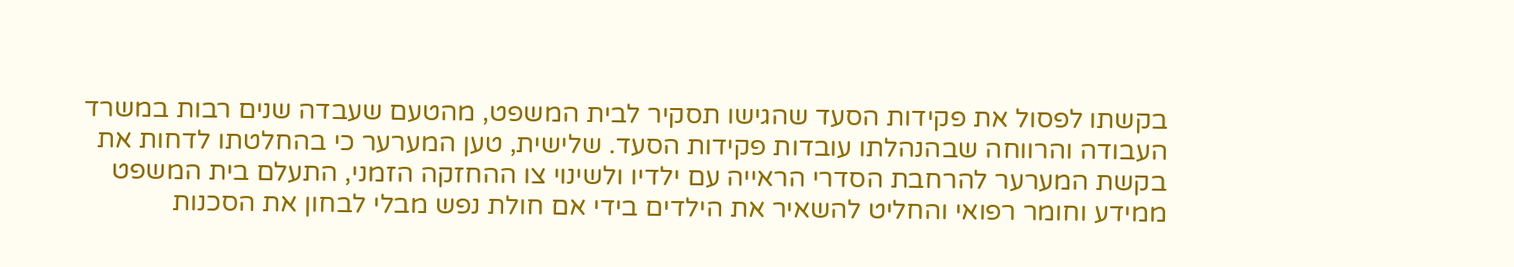בקשתו לפסול את פקידות הסעד שהגישו תסקיר לבית המשפט, מהטעם שעבדה שנים רבות במשרד העבודה והרווחה שבהנהלתו עובדות פקידות הסעד. שלישית, טען המערער כי בהחלטתו לדחות את בקשת המערער להרחבת הסדרי הראייה עם ילדיו ולשינוי צו ההחזקה הזמני, התעלם בית המשפט ממידע וחומר רפואי והחליט להשאיר את הילדים בידי אם חולת נפש מבלי לבחון את הסכנות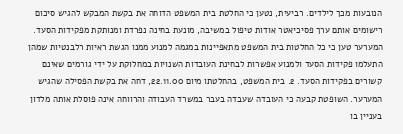הנובעות מכך לילדים. רביעית, נטען כי החלטת בית המשפט הדוחה את בקשת המבקש להגיש סיכום רישומים אותם ערך פסיכיאטר אודות טיפול במשיבה, מונעת בחינה נפרדת ומנותקת מפקידות הסעד. המערער טען כי כל החלטות בית המשפט מתאפיינות במגמה למנוע ממנו הגשת ראיות רלבנטיות שמהן התעלמו פקידות הסעד ולמנוע אפשרות לבחינת העובדות השנויות במחלוקת על ידי גורמים שאינם קשורים בפקידות הסעד. 2. בית המשפט, בהחלטתו מיום 22.11.00, דחה את בקשת הפסילה שהגיש המערער. השופטת קבעה כי העובדה שעבדה בעבר במשרד העבודה והרווחה אינה פוסלת אותה מלדון בעניין בו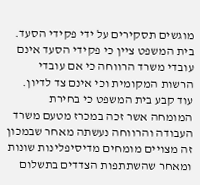מוגשים תסקירים על ידי פקידי הסעד. בית המשפט ציין כי פקידי הסעד אינם עובדי משרד הרווחה כי אם עובדי הרשות המקומית וכי אינם צד לדיון. עוד קבע בית המשפט כי בחירת המומחה אשר זכה במכרז מטעם משרד העבודה והרווחה נעשתה מאחר שבמכון זה מצויים מומחים מדיסיפלינות שונות ומאחר שהשתתפות הצדדים בתשלום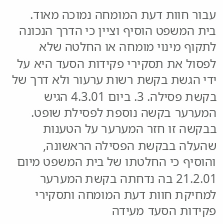עבור חוות דעת המומחה נמוכה מאוד. בית המשפט הוסיף וציין כי הדרך הנכונה לתקוף מינוי מומחה או החלטה שלא לפסול את תסקירי פקידות הסעד היא על ידי הגשת בקשת רשות ערעור ולא דרך של בקשת פסילה. 3. ביום 4.3.01 הגיש המערער בקשה נוספת לפסילת שופט. בבקשה זו חזר המערער על הטענות שהעלה בבקשת הפסילה הראשונה, והוסיף כי החלטתו של בית המשפט מיום 21.2.01 בה נדחתה בקשת המערער למחיקת חוות דעת המומחה ותסקירי פקידות הסעד מעידה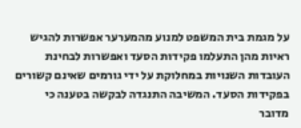על מגמת בית המשפט למנוע מהמערער אפשרות להגיש ראיות מהן התעלמו פקידות הסעד ואפשרות לבחינת העובדות השנויות במחלוקת על ידי גורמים שאינם קשורים בפקידות הסעד. המשיבה התנגדה לבקשה בטענה כי מדובר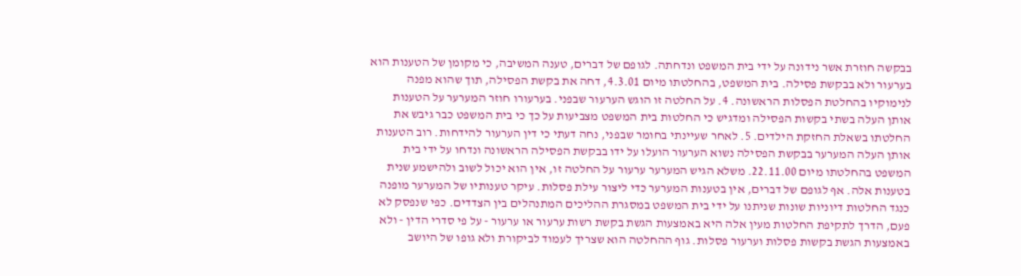בבקשה חוזרת אשר נידונה על ידי בית המשפט ונדחתה. לגופם של דברים, טענה המשיבה, כי מקומן של הטענות הוא בערעור ולא בבקשת פסילה. בית המשפט, בהחלטתו מיום 4.3.01, דחה את בקשת הפסילה, תוך שהוא מפנה לנימוקיו בהחלטת הפסלות הראשונה. 4. על החלטה זו הוגש הערעור שבפני. בערעורו חוזר המערער על הטענות אותן העלה בשתי בקשות הפסילה ומדגיש כי החלטות בית המשפט מצביעות על כך כי בית המשפט כבר גיבש את החלטתו בשאלת החזקת הילדים. 5. לאחר שעיינתי בחומר שבפני, נחה דעתי כי דין הערעור להידחות. רוב הטענות אותן העלה המערער בבקשת הפסילה נשוא הערעור הועלו על ידו בבקשת הפסילה הראשונה ונדחו על ידי בית המשפט בהחלטתו מיום 22.11.00. משלא הגיש המערער ערעור על החלטה זו, אין הוא יכול לשוב ולהישמע שנית בטענות אלה. אף לגופם של דברים, אין בטענות המערער כדי ליצור עילת פסלות. עיקר טענותיו של המערער מופנה כנגד החלטות דיוניות שונות שניתנו על ידי בית המשפט במסגרת ההליכים המתנהלים בין הצדדים. כפי שנפסק לא פעם, הדרך לתקיפת החלטות מעין אלה היא באמצעות הגשת בקשת רשות ערעור או ערעור - על פי סדרי הדין - ולא באמצעות הגשת בקשות פסלות וערעור פסלות. גוף ההחלטה הוא שצריך לעמוד לביקורת ולא גופו של היושב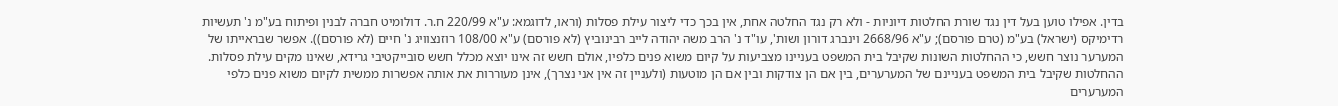בדין. אפילו טוען בעל דין נגד שורת החלטות דיוניות - ולא רק נגד החלטה אחת, אין בכך כדי ליצור עילת פסלות (וראו, לדוגמא: ע"א 220/99 ח.ר. דולומיט חברה לבנין ופיתוח בע"מ נ' תעשיות רדימיקס (ישראל) בע"מ (טרם פורסם); ע"א 2668/96 וינברג דורון ושות', עו"ד נ' הרב משה יהודה לייב רבינוביץ (לא פורסם) ע"א 108/00 רוזנצוויג נ' חיים (לא פורסם)). אפשר שבראייתו של המערער נוצר חשש, כי ההחלטות השונות שקיבל בית המשפט בעניינו מצביעות על קיום משוא פנים כלפיו, אולם חשש זה אינו יוצא מכלל חשש סובייקטיבי גרידא, שאינו מקים עילת פסלות. ההחלטות שקיבל בית המשפט בעניינם של המערערים, בין אם הן צודקות ובין אם הן מוטעות (ולעניין זה אין אני נצרך), אינן מעוררות את אותה אפשרות ממשית לקיום משוא פנים כלפי המערערים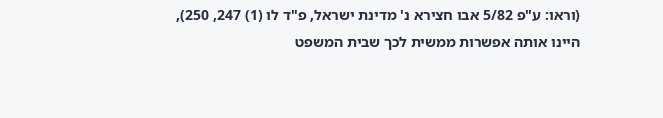(וראו: ע"פ 5/82 אבו חצירא נ' מדינת ישראל, פ"ד לו (1) 247, 250), היינו אותה אפשרות ממשית לכך שבית המשפט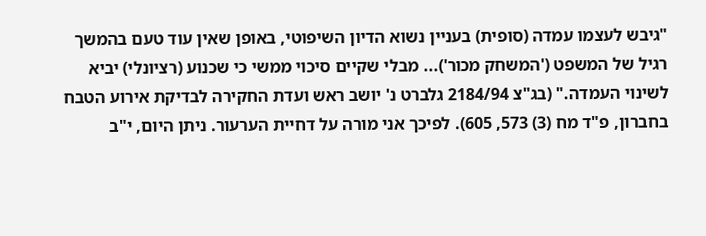"גיבש לעצמו עמדה (סופית) בעניין נשוא הדיון השיפוטי, באופן שאין עוד טעם בהמשך רגיל של המשפט ('המשחק מכור')... מבלי שקיים סיכוי ממשי כי שכנוע (רציונלי) יביא לשינוי העמדה." (בג"צ 2184/94 גלברט נ' יושב ראש ועדת החקירה לבדיקת אירוע הטבח בחברון, פ"ד מח (3) 573, 605). לפיכך אני מורה על דחיית הערעור. ניתן היום, י"ב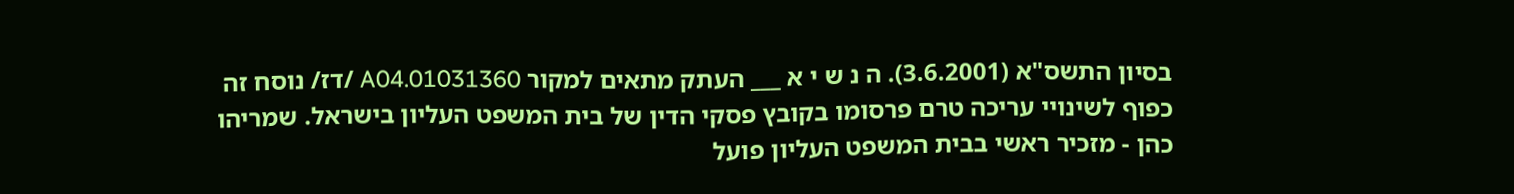בסיון התשס"א (3.6.2001). ה נ ש י א ___ העתק מתאים למקור 01031360.A04 /דז/ נוסח זה כפוף לשינויי עריכה טרם פרסומו בקובץ פסקי הדין של בית המשפט העליון בישראל. שמריהו כהן - מזכיר ראשי בבית המשפט העליון פועל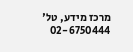מרכז מידע, טל' 02-6750444